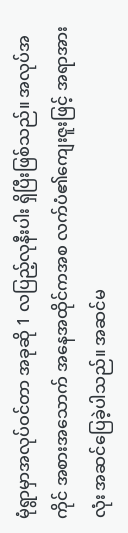မုံရွာမှာအလုပ်ဝင်တာ အခုဆို 1 လပြည့်လုနီးပါး ရှိပြီးဖြစ်သည်။ အလုပ်အကိုင် အစားအသောက် အနေအထိုင်ကအစ လက်ပံ၏ကျေးဇူးဖြင့် အရာအားလုံး အဆင်ပြေခဲ့ပါသည်။ အဆင်မ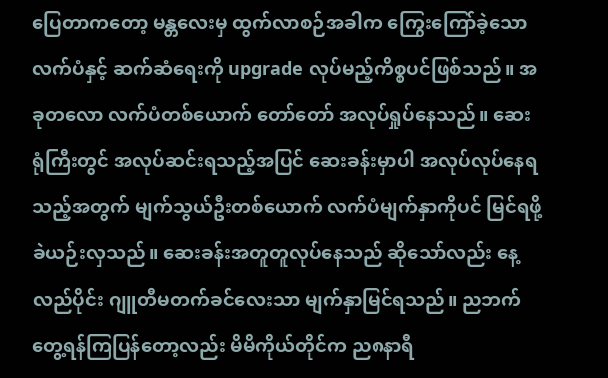ပြေတာကတော့ မန္တလေးမှ ထွက်လာစဉ်အခါက ကြွေးကြော်ခဲ့သော လက်ပံနှင့် ဆက်ဆံရေးကို upgrade လုပ်မည့်ကိစ္စပင်ဖြစ်သည်။ အခုတလော လက်ပံတစ်ယောက် တော်တော် အလုပ်ရှုပ်နေသည်။ ဆေးရုံကြီးတွင် အလုပ်ဆင်းရသည့်အပြင် ဆေးခန်းမှာပါ အလုပ်လုပ်နေရသည့်အတွက် မျက်သွယ်ဦးတစ်ယောက် လက်ပံမျက်နှာကိုပင် မြင်ရဖို့ ခဲယဉ်းလှသည်။ ဆေးခန်းအတူတူလုပ်နေသည် ဆိုသော်လည်း နေ့လည်ပိုင်း ဂျူတီမတက်ခင်လေးသာ မျက်နှာမြင်ရသည်။ ညဘက်တွေ့ရန်ကြပြန်တော့လည်း မိမိကိုယ်တိုင်က ည၈နာရီ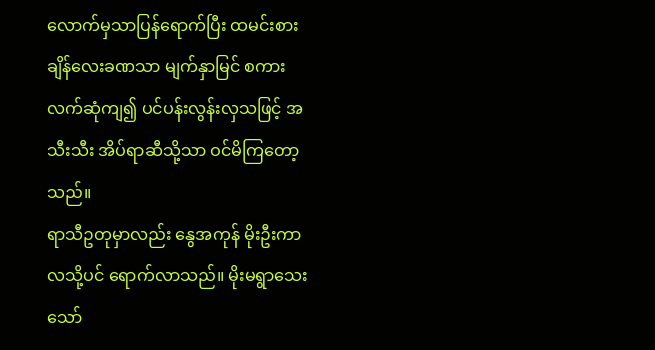လောက်မှသာပြန်ရောက်ပြီး ထမင်းစားချိန်လေးခဏသာ မျက်နှာမြင် စကားလက်ဆုံကျ၍ ပင်ပန်းလွန်းလှသဖြင့် အသီးသီး အိပ်ရာဆီသို့သာ ဝင်မိကြတော့သည်။
ရာသီဥတုမှာလည်း နွေအကုန် မိုးဦးကာလသို့ပင် ရောက်လာသည်။ မိုးမရွာသေးသော်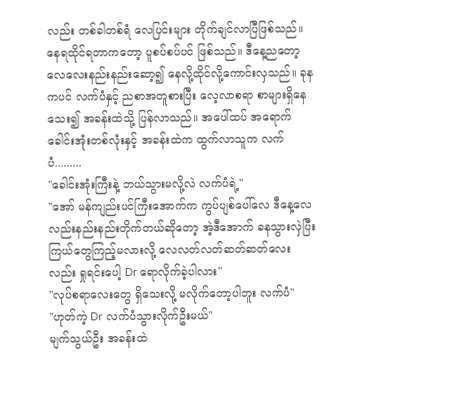လည်း တစ်ခါတစ်ရံ လေပြင်းများ တိုက်ချင်လာပြီဖြစ်သည်။ နေရထိုင်ရတာကတော့ ပူစပ်စပ်ပင် ဖြစ်သည်။ ဒီနေ့ညတော့ လေလေးနည်းနည်းဆော့၍ နေလို့ထိုင်လို့ကောင်းလှသည်။ ခုနကပင် လက်ပံနှင့် ညစာအတူစားပြီး လေ့လာစရာ စာများရှိနေသေး၍ အခန်းထဲသို့ ပြန်လာသည်။ အပေါ်ထပ် အရောက် ခေါင်းအုံးတစ်လုံးနှင့် အခန်းထဲက ထွက်လာသူက လက်ပံ.........
"ခေါင်းအုံးကြီးနဲ့ ဘယ်သွားမလို့လဲ လက်ပံရဲ့"
"အော် မန်ကျည်းပင်ကြီးအောက်က ကွပ်ပျစ်ပေါ်လေ ဒီနေ့လေလည်းနည်းနည်းတိုက်တယ်ဆိုတော့ အဲ့ဒီအောက် ခနသွားလှဲပြီး ကြယ်တွေကြည့်မလားလို့ လေလတ်လတ်ဆတ်ဆတ်လေးလည်း ရှုရင်းပေါ့ Dr ရောလိုက်ခဲ့ပါလား"
"လုပ်စရာလေးတွေ ရှိသေးလို့ မလိုက်တော့ပါဘူး လက်ပံ"
"ဟုတ်ကဲ့ Dr လက်ပံသွားလိုက်ဦးမယ်"
မျက်သွယ်ဦး အခန်းထဲ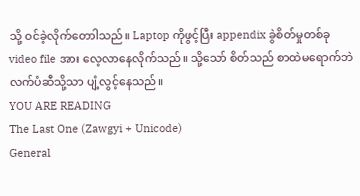သို့ ဝင်ခဲ့လိုက်တောါသည်။ Laptop ကိုဖွင့်ပြီး appendix ခွဲစိတ်မှုတစ်ခု video file အား လေ့လာနေလိုက်သည်။ သို့သော် စိတ်သည် စာထဲမရောက်ဘဲ လက်ပံဆီသို့သာ ပျံ့လွင့်နေသည်။
YOU ARE READING
The Last One (Zawgyi + Unicode)
General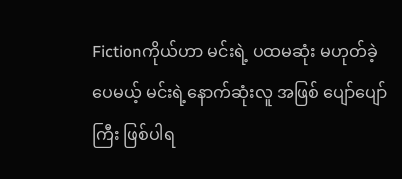Fictionကိုယ်ဟာ မင်းရဲ့ ပထမဆုံး မဟုတ်ခဲ့ပေမယ့် မင်းရဲ့နောက်ဆုံးလူ အဖြစ် ပျော်ပျော်ကြီး ဖြစ်ပါရ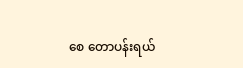စေ တောပန်းရယ်